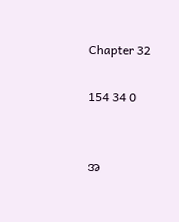Chapter 32

154 34 0


အ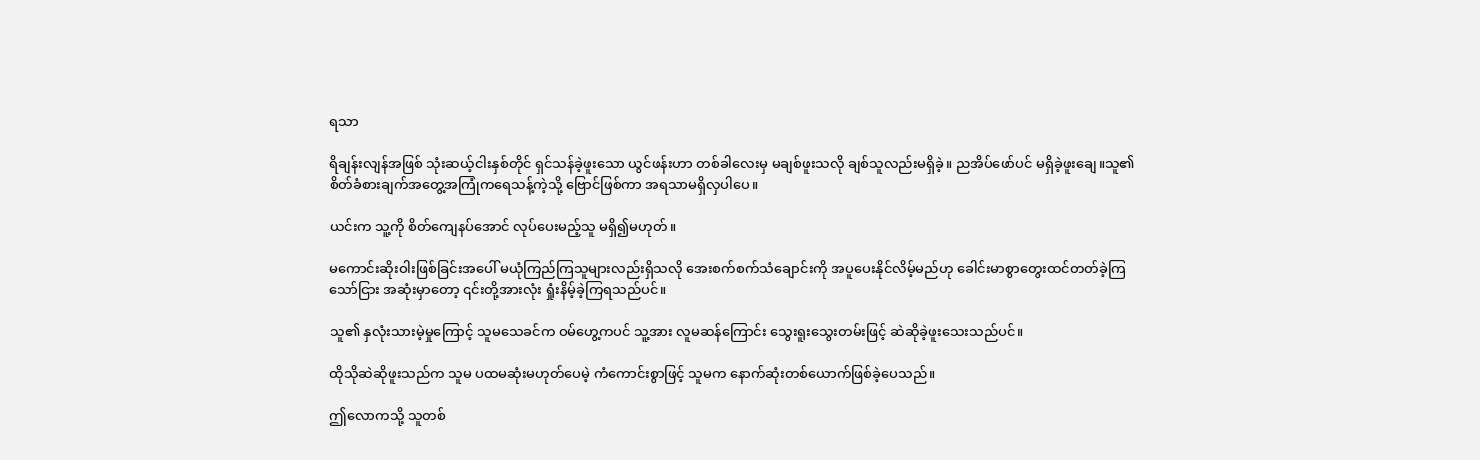ရသာ

ရိချန်းလျန်အဖြစ် သုံးဆယ့်ငါးနှစ်တိုင် ရှင်သန်ခဲ့ဖူးသော ယွင်ဖန်းဟာ တစ်ခါလေးမှ မချစ်ဖူးသလို ချစ်သူလည်းမရှိခဲ့။ ညအိပ်ဖော်ပင် မရှိခဲ့ဖူးချေ။သူ၏ စိတ်ခံစားချက်အတွေ့အကြုံကရေသန့်ကဲ့သို့ ဗြောင်ဖြစ်ကာ အရသာမရှိလှပါပေ။

ယင်းက သူ့ကို စိတ်ကျေနပ်အောင် လုပ်ပေးမည့်သူ မရှိ၍မဟုတ်။

မကောင်းဆိုးဝါးဖြစ်ခြင်းအပေါ် မယုံကြည်ကြသူများလည်းရှိသလို အေးစက်စက်သံချောင်းကို ‌အပူပေးနိုင်လိမ့်မည်ဟု ခေါင်းမာစွာတွေးထင်တတ်ခဲ့ကြသော်ငြား အဆုံးမှာတော့ ၎င်းတို့အားလုံး ရှုံးနိမ့်ခဲ့ကြရသည်ပင်။

သူ၏ နှလုံးသားမဲ့မှုကြောင့် သူမသေခင်က ဝမ်ဟွေ့ကပင် သူ့အား လူမဆန်ကြောင်း သွေးရူးသွေးတမ်းဖြင့် ဆဲဆိုခဲ့ဖူးသေးသည်ပင်။

ထိုသိုဆဲဆိုဖူးသည်က သူမ ပထမဆုံးမဟုတ်ပေမဲ့ ကံကောင်းစွာဖြင့် သူမက နောက်ဆုံးတစ်ယောက်ဖြစ်ခဲ့ပေသည်။

ဤလောကသို့ သူတစ်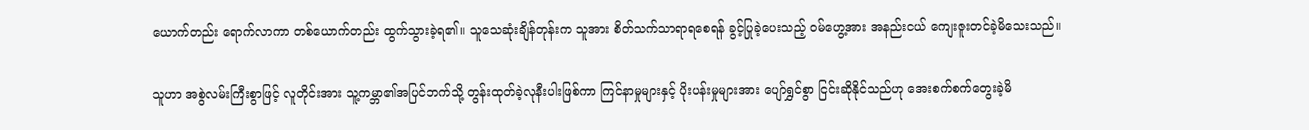ယောက်တည်း ရောက်လာကာ တစ်ယောက်တည်း ထွက်သွားခဲ့ရ၏။ သူသေဆုံးချိန်တုန်းက သူအား စိတ်သက်သာရာရစေရန် ခွင့်ပြုခဲ့ပေးသည့် ဝမ်ဟွေ့အား အနည်းငယ် ကျေးဇူးတင်ခဲ့မိသေးသည်။

သူဟာ အစွဲလမ်းကြီးစွာဖြင့် လူတိုင်းအား သူ့ကမ္ဘာ၏အပြင်ဘက်သို့ တွန်းထုတ်ခဲ့လုနီးပါးဖြစ်ကာ ကြင်နာမှုများနှင့် ပိုးပန်းမှုများအား ‌ပျော်ရွှင်စွာ ငြင်းဆိုနိုင်သည်ဟု အေးစက်စက်တွေးခဲ့မိ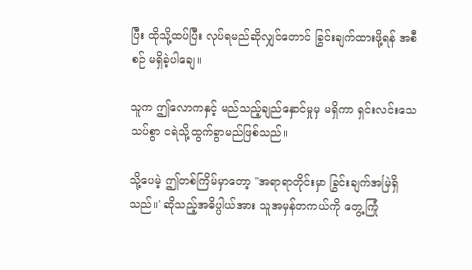ပြီး ထိုသို့ထပ်ပြီး လုပ်ရမည်ဆိုလျှင်တောင် ခြွင်းချက်ထားဖို့ရန် အစီစဉ် မရှိခဲ့ပါချေ။

သူက ဤလောကနှင့် မည်သည့်ချည်နှောင်မှုမှ မရှိကာ ရှင်းလင်းသေသပ်စွာ ငရဲသို့ထွက်ခွာမည်ဖြစ်သည်။

သို့ပေမဲ့ ဤတစ်ကြိမ်မှာတော့ "အရာရာတိုင်းမှာ ခြွင်းချက်အမြဲရှိသည်။' ဆိုသည့်အဓိပ္ပါယ်အား သူအမှန်တကယ်ကို တွေ့ကြုံ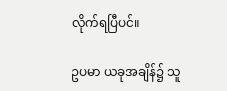လိုက်ရပြီပင်။

ဥပမာ ယခုအချိန်၌ သူ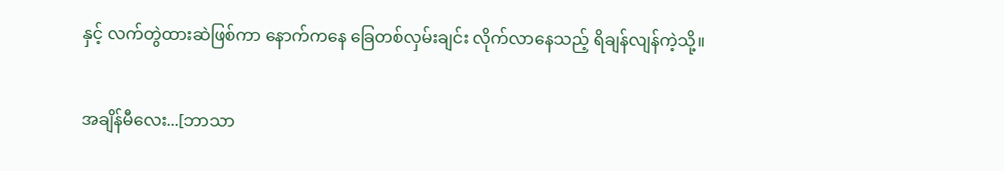နှင့် လက်တွဲထားဆဲဖြစ်ကာ နောက်ကနေ ခြေတစ်လှမ်းချင်း လိုက်လာနေသည့် ရိချန်လျန်ကဲ့သို့။

အချိန်မီလေး...[ဘာသာ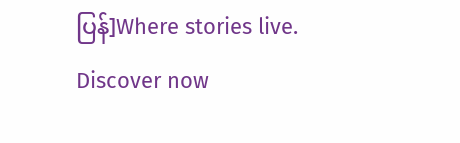ပြန်]Where stories live. Discover now